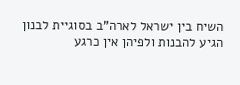השיח בין ישראל לארה"ב בסוגיית לבנון הגיע להבנות ולפיהן אין כרגע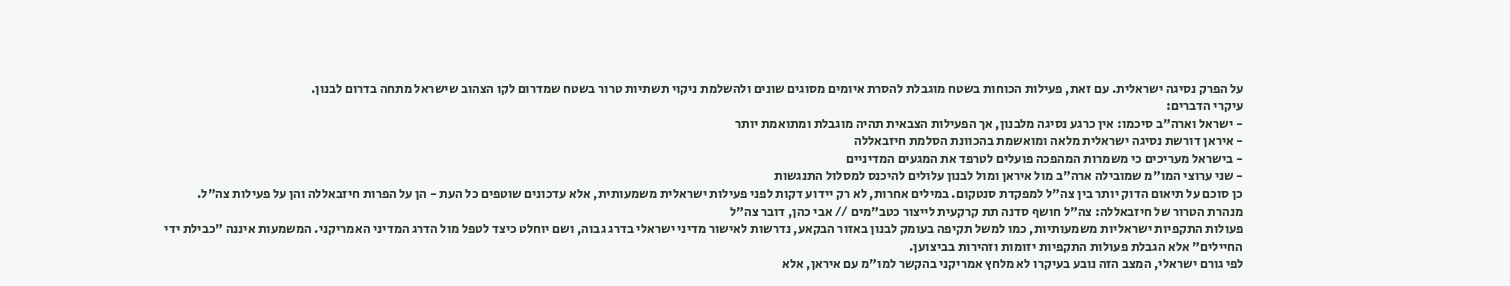על הפרק נסיגה ישראלית. עם זאת, פעילות הכוחות בשטח מוגבלת להסרת איומים מסוגים שונים ולהשלמת ניקוי תשתיות טרור בשטח שמדרום לקו הצהוב שישראל מתחה בדרום לבנון.
עיקרי הדברים:
- ישראל וארה"ב סיכמו: אין כרגע נסיגה מלבנון, אך הפעילות הצבאית תהיה מוגבלת ומתואמת יותר
- איראן דורשת נסיגה ישראלית מלאה ומואשמת בהכוונת הסלמת חיזבאללה
- בישראל מעריכים כי משמרות המהפכה פועלים לטרפד את המגעים המדיניים
- שני ערוצי המו"מ שמובילה ארה"ב מול איראן ומול לבנון עלולים להיכנס למסלול התנגשות
כן סוכם על תיאום הדוק יותר בין צה"ל למפקדת סנטקום. במילים אחרות, לא רק יידוע דקות לפני פעילות ישראלית משמעותית, אלא עדכונים שוטפים כל העת - הן על הפרות חיזבאללה והן על פעילות צה"ל.
מנהרת הטרור של חיזבאללה: צה"ל חושף סדנה תת קרקעית לייצור כטב"מים // אבי כהן, דובר צה"ל
פעולות התקפיות ישראליות משמעותיות, כמו למשל תקיפה בעומק לבנון באזור הבקאע, נדרשות לאישור מדיני ישראלי בדרג גבוה, ושם יוחלט כיצד לטפל מול הדרג המדיני האמריקני. המשמעות איננה "כבילת ידי החיילים" אלא הגבלת פעולות התקפיות יזומות וזהירות בביצוען.
לפי גורם ישראלי, המצב הזה נובע בעיקרו לא מלחץ אמריקני בהקשר למו"מ עם איראן, אלא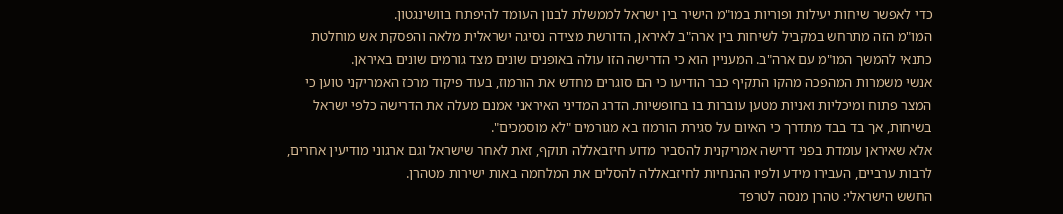כדי לאפשר שיחות יעילות ופוריות במו"מ הישיר בין ישראל לממשלת לבנון העומד להיפתח בוושינגטון.
המו"מ הזה מתרחש במקביל לשיחות בין ארה"ב לאיראן, הדורשת מצידה נסיגה ישראלית מלאה והפסקת אש מוחלטת כתנאי להמשך המו"מ עם ארה"ב. המעניין הוא כי הדרישה הזו עולה באופנים שונים מצד גורמים שונים באיראן.
אנשי משמרות המהפכה מהקו התקיף כבר הודיעו כי הם סוגרים מחדש את הורמוז, בעוד פיקוד מרכז האמריקני טוען כי המצר פתוח ומיכליות ואניות מטען עוברות בו בחופשיות. הדרג המדיני האיראני אמנם מעלה את הדרישה כלפי ישראל בשיחות, אך בד בבד מתדרך כי האיום על סגירת הורמוז בא מגורמים "לא מוסמכים".
אלא שאיראן עומדת בפני דרישה אמריקנית להסביר מדוע חיזבאללה תוקף, זאת לאחר שישראל וגם ארגוני מודיעין אחרים, לרבות ערביים, העבירו מידע ולפיו ההנחיות לחיזבאללה להסלים את המלחמה באות ישירות מטהרן.
החשש הישראלי: טהרן מנסה לטרפד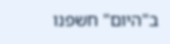ב"היום" חשפנו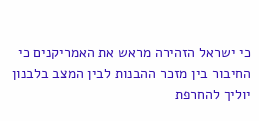כי ישראל הזהירה מראש את האמריקנים כי החיבור בין מזכר ההבנות לבין המצב בלבנון יוליך להחרפת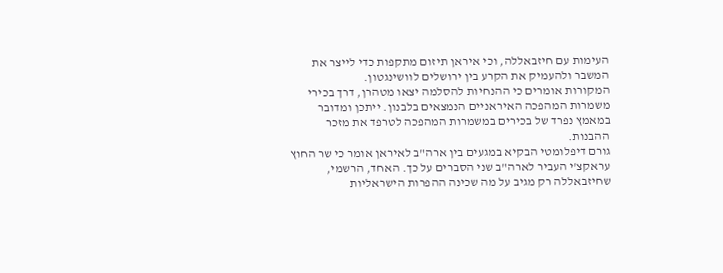העימות עם חיזבאללה, וכי איראן תיזום מתקפות כדי לייצר את המשבר ולהעמיק את הקרע בין ירושלים לוושינגטון.
המקורות אומרים כי ההנחיות להסלמה יצאו מטהרן, דרך בכירי משמרות המהפכה האיראניים הנמצאים בלבנון. ייתכן ומדובר במאמץ נפרד של בכירים במשמרות המהפכה לטרפד את מזכר ההבנות.
גורם דיפלומטי הבקיא במגעים בין ארה"ב לאיראן אומר כי שר החוץ עראקצ'י העביר לארה"ב שני הסברים על כך. האחד, הרשמי, שחיזבאללה רק מגיב על מה שכינה ההפרות הישראליות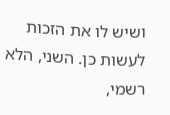ושיש לו את הזכות לעשות כן. השני, הלא רשמי,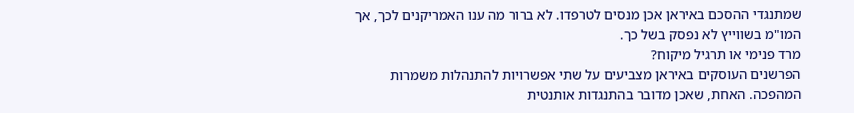שמתנגדי ההסכם באיראן אכן מנסים לטרפדו. לא ברור מה ענו האמריקנים לכך, אך המו"מ בשווייץ לא נפסק בשל כך.
מרד פנימי או תרגיל מיקוח?
הפרשנים העוסקים באיראן מצביעים על שתי אפשרויות להתנהלות משמרות המהפכה. האחת, שאכן מדובר בהתנגדות אותנטית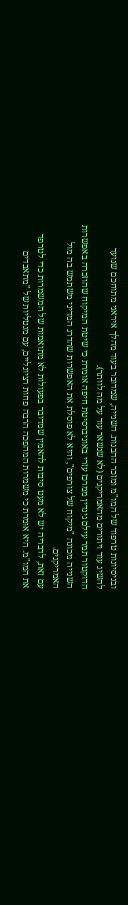ובניסיונות טרפוד של המו"מ ומזכר ההבנות. השנייה, שמדובר בעוד מהלך איראני מתוחכם שנועד להשיג עוד ויתורים מהאמריקנים (לא שנשאר עוד על מה לוותר).
הדוקטור תמר עילם גינדין ממרכז עזרי באוניברסיטת חיפה אומרת כי שיטת המיקוח שהוזכרה באפשרות השנייה מכונה "מיקוח של צורפים", והיא לא פוסלת את האפשרות שהדרג המדיני משתמש בה מול האמריקנים.
עם זאת, לדבריה יש לא מעט סיבות להאמין שמדובר בפעולות לא מתואמות של המשמרות כדי לטרפד את המו"מ. היא אומרת כי משמרות המהפכה הרבה פחות רציונליים, עם מנטליות של "מתאבדים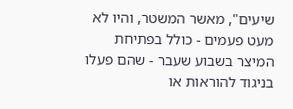שיעים", מאשר המשטר, והיו לא מעט פעמים - כולל בפתיחת המיצר בשבוע שעבר - שהם פעלו בניגוד להוראות או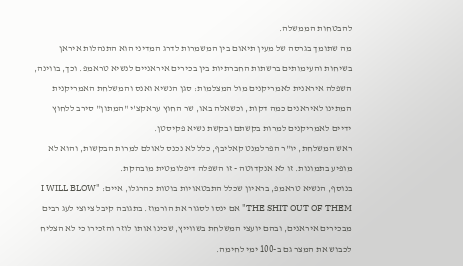להבטחות הממשלה.
מה שתומך בגרסה של מעין תיאום בין המשמרות לדרג המדיני הוא התנהלות איראן בשיחות והעימותים ברשתות החברתיות בין בכירים איראניים לנשיא טראמפ. וכך, בווינה, השפלה איראנית לאמריקנים מול המצלמות: סגן הנשיא ואנס והמשלחת האמריקנית המתינו לאיראנים כמה דקות, וכשאלה באו, שר החוץ עראקצ'י "המתון" סירב ללחוץ ידיים לאמריקנים למרות בקשתם ובקשת נשיא פקיסטן.
ראש המשלחת, יו"ר הפרלמנט קאליבף, כלל לא נכנס לאולם למרות הבקשות, והוא לא מופיע בתמונות. זו לא אנקדוטה - זו השפלה דיפלומטית מובהקת.
בנוסף, הנשיא טראמפ, בראיון שכלל התבטאויות בוטות כהרגלו, איים: "I WILL BLOW THE SHIT OUT OF THEM" אם ינסו לסגור את הורמוז. בתגובה קיבל ציוצי לעג רבים מבכירים איראנים, ובהם יועצי המשלחת בשווייץ, שכינו אותו לוזר והזכירו כי לא הצליח לכבוש את המצר גם ב-100 ימי לחימה.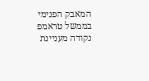המאבק הפנימי בממשל טראמפ
נקודה מעניינת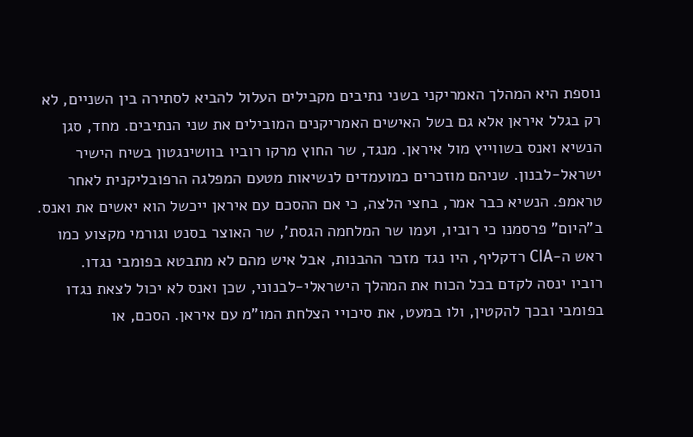נוספת היא המהלך האמריקני בשני נתיבים מקבילים העלול להביא לסתירה בין השניים, לא רק בגלל איראן אלא גם בשל האישים האמריקנים המובילים את שני הנתיבים. מחד, סגן הנשיא ואנס בשווייץ מול איראן. מנגד, שר החוץ מרקו רוביו בוושינגטון בשיח הישיר ישראל-לבנון. שניהם מוזכרים כמועמדים לנשיאות מטעם המפלגה הרפובליקנית לאחר טראמפ. הנשיא כבר אמר, בחצי הלצה, כי אם ההסכם עם איראן ייכשל הוא יאשים את ואנס.
ב"היום" פרסמנו כי רוביו, ועמו שר המלחמה הגסת', שר האוצר בסנט וגורמי מקצוע כמו ראש ה-CIA רדקליף, היו נגד מזכר ההבנות, אבל איש מהם לא מתבטא בפומבי נגדו.
רוביו ינסה לקדם בכל הכוח את המהלך הישראלי-לבנוני, שכן ואנס לא יכול לצאת נגדו בפומבי ובכך להקטין, ולו במעט, את סיכויי הצלחת המו"מ עם איראן. הסכם, או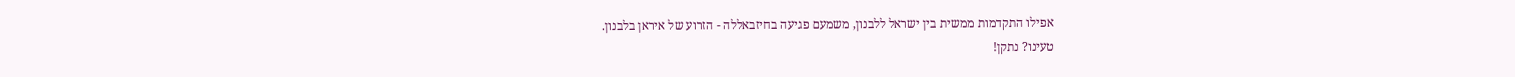אפילו התקדמות ממשית בין ישראל ללבנון, משמעם פגיעה בחיזבאללה - הזרוע של איראן בלבנון.
טעינו? נתקן!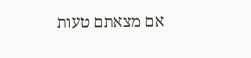אם מצאתם טעות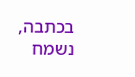בכתבה, נשמח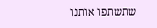שתשתפו אותנו